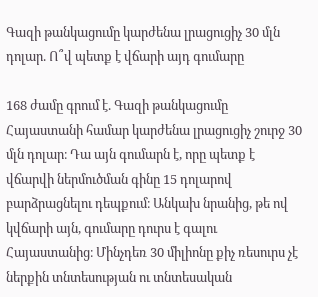Գազի թանկացումը կարժենա լրացուցիչ 30 մլն դոլար. Ո՞վ պետք է վճարի այդ գումարը

168 ժամը գրում է. Գազի թանկացումը Հայաստանի համար կարժենա լրացուցիչ շուրջ 30 մլն դոլար։ Դա այն գումարն է, որը պետք է վճարվի ներմուծման գինը 15 դոլարով բարձրացնելու դեպքում։ Անկախ նրանից, թե ով կվճարի այն, գումարը դուրս է գալու Հայաստանից։ Մինչդեռ 30 միլիոնը քիչ ռեսուրս չէ ներքին տնտեսության ու տնտեսական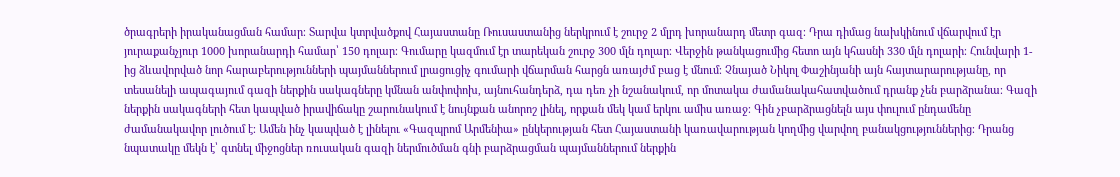ծրագրերի իրականացման համար։ Տարվա կտրվածքով Հայաստանը Ռուսաստանից ներկրում է շուրջ 2 մլրդ խորանարդ մետր գազ։ Դրա դիմաց նախկինում վճարվում էր յուրաքանչյուր 1000 խորանարդի համար՝ 150 դոլար։ Գումարը կազմում էր տարեկան շուրջ 300 մլն դոլար։ Վերջին թանկացումից հետո այն կհասնի 330 մլն դոլարի։ Հունվարի 1-ից ձևավորված նոր հարաբերությունների պայմաններում լրացուցիչ գումարի վճարման հարցն առայժմ բաց է մնում։ Չնայած Նիկոլ Փաշինյանի այն հայտարարությանը, որ տեսանելի ապագայում գազի ներքին սակագները կմնան անփոփոխ, այնուհանդերձ, դա դեռ չի նշանակում, որ մոտակա ժամանակահատվածում դրանք չեն բարձրանա։ Գազի ներքին սակագների հետ կապված իրավիճակը շարունակում է նույնքան անորոշ լինել, որքան մեկ կամ երկու ամիս առաջ։ Գին չբարձրացնելն այս փուլում ընդամենը ժամանակավոր լուծում է։ Ամեն ինչ կապված է լինելու «Գազպրոմ Արմենիա» ընկերության հետ Հայաստանի կառավարության կողմից վարվող բանակցություններից։ Դրանց նպատակը մեկն է՝ գտնել միջոցներ ռուսական գազի ներմուծման գնի բարձրացման պայմաններում ներքին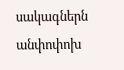սակագներն անփոփոխ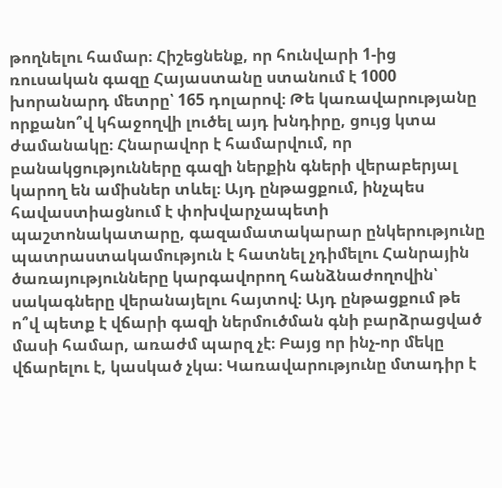թողնելու համար։ Հիշեցնենք, որ հունվարի 1-ից ռուսական գազը Հայաստանը ստանում է 1000 խորանարդ մետրը՝ 165 դոլարով։ Թե կառավարությանը որքանո՞վ կհաջողվի լուծել այդ խնդիրը, ցույց կտա ժամանակը։ Հնարավոր է համարվում, որ բանակցությունները գազի ներքին գների վերաբերյալ կարող են ամիսներ տևել։ Այդ ընթացքում, ինչպես հավաստիացնում է փոխվարչապետի պաշտոնակատարը, գազամատակարար ընկերությունը պատրաստակամություն է հատնել չդիմելու Հանրային ծառայությունները կարգավորող հանձնաժողովին՝ սակագները վերանայելու հայտով։ Այդ ընթացքում թե ո՞վ պետք է վճարի գազի ներմուծման գնի բարձրացված մասի համար, առաժմ պարզ չէ։ Բայց որ ինչ-որ մեկը վճարելու է, կասկած չկա։ Կառավարությունը մտադիր է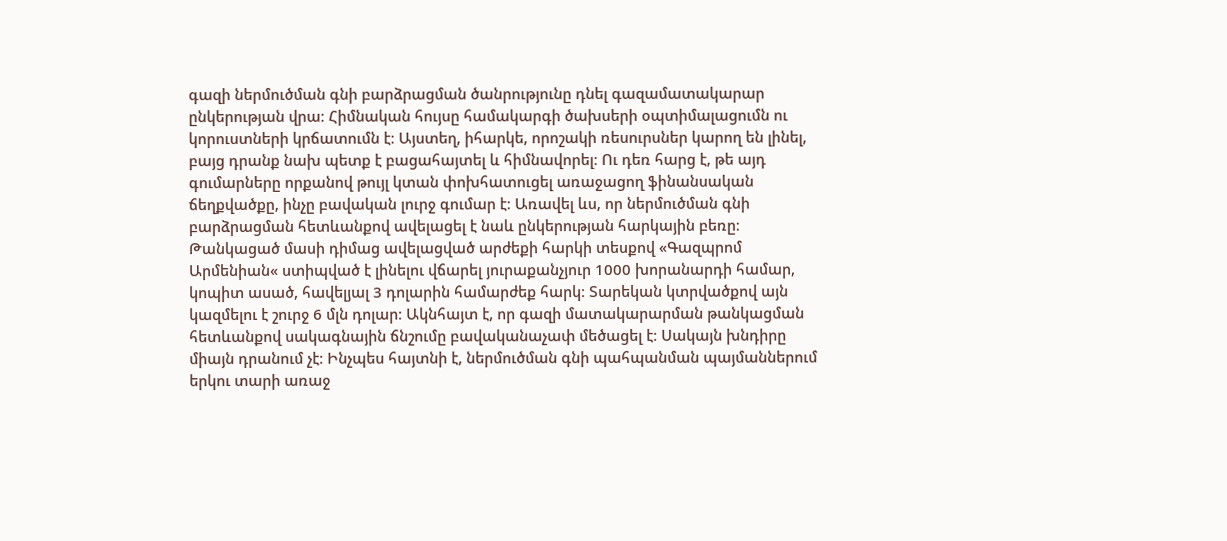գազի ներմուծման գնի բարձրացման ծանրությունը դնել գազամատակարար ընկերության վրա։ Հիմնական հույսը համակարգի ծախսերի օպտիմալացումն ու կորուստների կրճատումն է։ Այստեղ, իհարկե, որոշակի ռեսուրսներ կարող են լինել, բայց դրանք նախ պետք է բացահայտել և հիմնավորել։ Ու դեռ հարց է, թե այդ գումարները որքանով թույլ կտան փոխհատուցել առաջացող ֆինանսական ճեղքվածքը, ինչը բավական լուրջ գումար է։ Առավել ևս, որ ներմուծման գնի բարձրացման հետևանքով ավելացել է նաև ընկերության հարկային բեռը։ Թանկացած մասի դիմաց ավելացված արժեքի հարկի տեսքով «Գազպրոմ Արմենիան« ստիպված է լինելու վճարել յուրաքանչյուր 1000 խորանարդի համար, կոպիտ ասած, հավելյալ 3 դոլարին համարժեք հարկ։ Տարեկան կտրվածքով այն կազմելու է շուրջ 6 մլն դոլար։ Ակնհայտ է, որ գազի մատակարարման թանկացման հետևանքով սակագնային ճնշումը բավականաչափ մեծացել է։ Սակայն խնդիրը միայն դրանում չէ։ Ինչպես հայտնի է, ներմուծման գնի պահպանման պայմաններում երկու տարի առաջ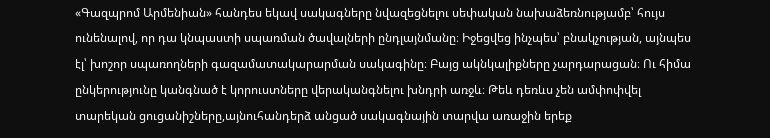«Գազպրոմ Արմենիան» հանդես եկավ սակագները նվազեցնելու սեփական նախաձեռնությամբ՝ հույս ունենալով, որ դա կնպաստի սպառման ծավալների ընդլայնմանը։ Իջեցվեց ինչպես՝ բնակչության, այնպես էլ՝ խոշոր սպառողների գազամատակարարման սակագինը։ Բայց ակնկալիքները չարդարացան։ Ու հիմա ընկերությունը կանգնած է կորուստները վերականգնելու խնդրի առջև։ Թեև դեռևս չեն ամփոփվել տարեկան ցուցանիշները,այնուհանդերձ անցած սակագնային տարվա առաջին երեք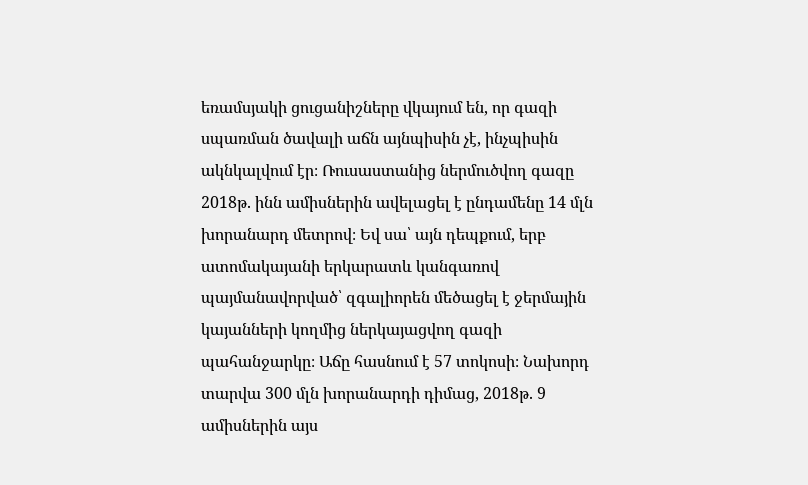եռամսյակի ցուցանիշները վկայում են, որ գազի սպառման ծավալի աճն այնպիսին չէ, ինչպիսին ակնկալվում էր։ Ռուսաստանից ներմուծվող գազը 2018թ. ինն ամիսներին ավելացել է ընդամենը 14 մլն խորանարդ մետրով։ Եվ սա՝ այն դեպքում, երբ ատոմակայանի երկարատև կանգառով պայմանավորված՝ զգալիորեն մեծացել է ջերմային կայանների կողմից ներկայացվող գազի պահանջարկը։ Աճը հասնում է 57 տոկոսի։ Նախորդ տարվա 300 մլն խորանարդի դիմաց, 2018թ. 9 ամիսներին այս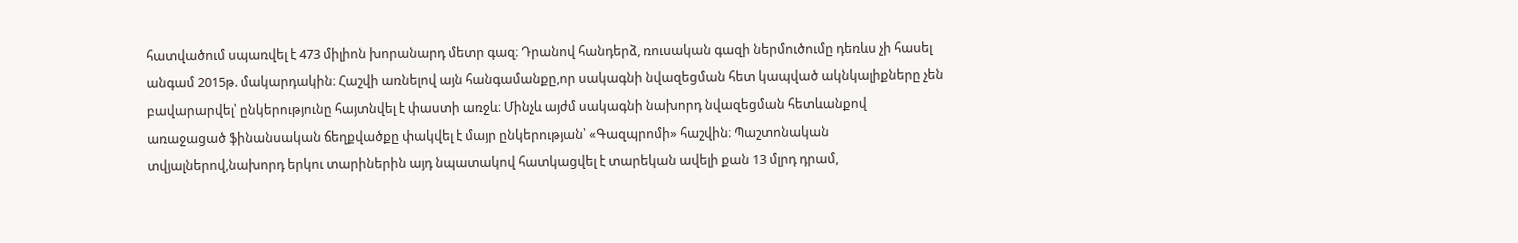հատվածում սպառվել է 473 միլիոն խորանարդ մետր գազ։ Դրանով հանդերձ, ռուսական գազի ներմուծումը դեռևս չի հասել անգամ 2015թ. մակարդակին։ Հաշվի առնելով այն հանգամանքը,որ սակագնի նվազեցման հետ կապված ակնկալիքները չեն բավարարվել՝ ընկերությունը հայտնվել է փաստի առջև։ Մինչև այժմ սակագնի նախորդ նվազեցման հետևանքով առաջացած ֆինանսական ճեղքվածքը փակվել է մայր ընկերության՝ «Գազպրոմի» հաշվին։ Պաշտոնական տվյալներով,նախորդ երկու տարիներին այդ նպատակով հատկացվել է տարեկան ավելի քան 13 մլրդ դրամ,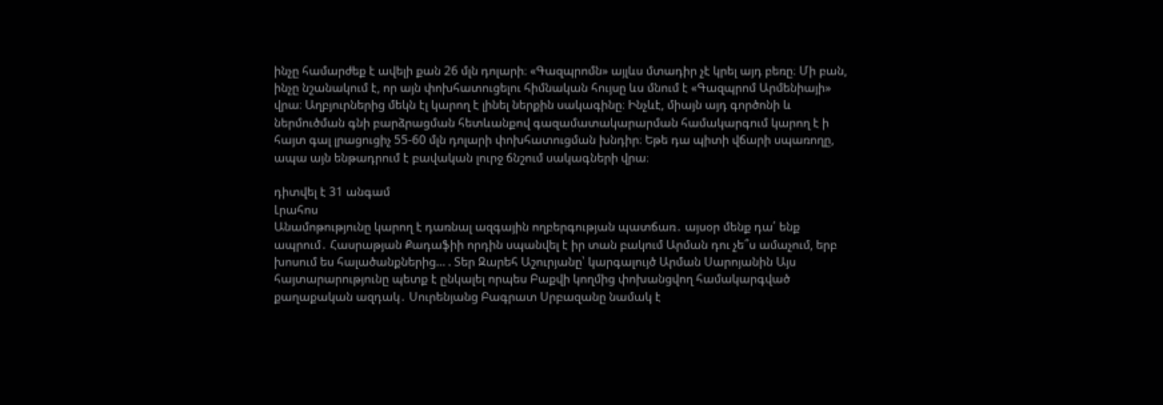ինչը համարժեք է ավելի քան 26 մլն դոլարի։ «Գազպրոմն» այլևս մտադիր չէ կրել այդ բեռը։ Մի բան, ինչը նշանակում է, որ այն փոխհատուցելու հիմնական հույսը ևս մնում է «Գազպրոմ Արմենիայի» վրա։ Աղբյուրներից մեկն էլ կարող է լինել ներքին սակագինը։ Ինչևէ, միայն այդ գործոնի և ներմուծման գնի բարձրացման հետևանքով գազամատակարարման համակարգում կարող է ի հայտ գալ լրացուցիչ 55-60 մլն դոլարի փոխհատուցման խնդիր։ Եթե դա պիտի վճարի սպառողը, ապա այն ենթադրում է բավական լուրջ ճնշում սակագների վրա։

դիտվել է 31 անգամ
Լրահոս
Անամոթությունը կարող է դառնալ ազգային ողբերգության պատճառ․ այսօր մենք դա՛ ենք ապրում․ Հասրաթյան Քադաֆիի որդին սպանվել է իր տան բակում Արման դու չե՞ս ամաչում, երբ խոսում ես հալածանքներից… . Տեր Զարեհ Աշուրյանը՝ կարգալույծ Արման Սարոյանին Այս հայտարարությունը պետք է ընկալել որպես Բաքվի կողմից փոխանցվող համակարգված քաղաքական ազդակ․ Սուրենյանց Բագրատ Սրբազանը նամակ է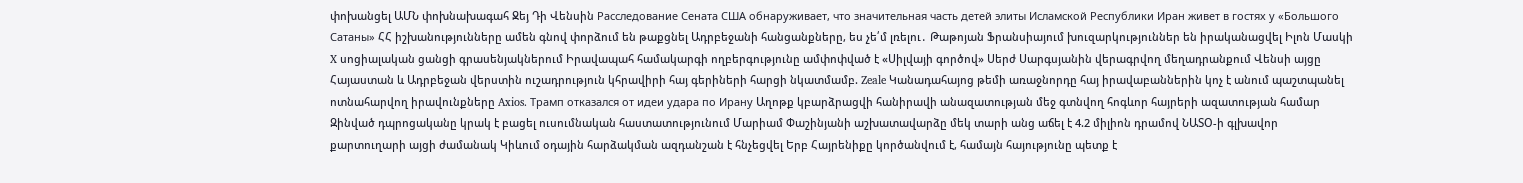փոխանցել ԱՄՆ փոխնախագահ Ջեյ Դի Վենսին Расследование Сената США обнаруживает, что значительная часть детей элиты Исламской Республики Иран живет в гостях у «Большого Сатаны» ՀՀ իշխանությունները ամեն գնով փորձում են թաքցնել Ադրբեջանի հանցանքները, ես չե՛մ լռելու․ Թաթոյան Ֆրանսիայում խուզարկություններ են իրականացվել Իլոն Մասկի X սոցիալական ցանցի գրասենյակներում Իրավապահ համակարգի ողբերգությունը ամփոփված է «Սիլվայի գործով» Սերժ Սարգսյանին վերագրվող մեղադրանքում Վենսի այցը Հայաստան և Ադրբեջան վերստին ուշադրություն կհրավիրի հայ գերիների հարցի նկատմամբ. Zeale Կանադահայոց թեմի առաջնորդը հայ իրավաբաններին կոչ է անում պաշտպանել ոտնահարվող իրավունքները Axios. Трамп отказался от идеи удара по Ирану Աղոթք կբարձրացվի հանիրավի անազատության մեջ գտնվող հոգևոր հայրերի ազատության համար Զինված դպրոցականը կրակ է բացել ուսումնական հաստատությունում Մարիամ Փաշինյանի աշխատավարձը մեկ տարի անց աճել է 4.2 միլիոն դրամով ՆԱՏՕ-ի գլխավոր քարտուղարի այցի ժամանակ Կիևում օդային հարձակման ազդանշան է հնչեցվել Երբ Հայրենիքը կործանվում է, համայն հայությունը պետք է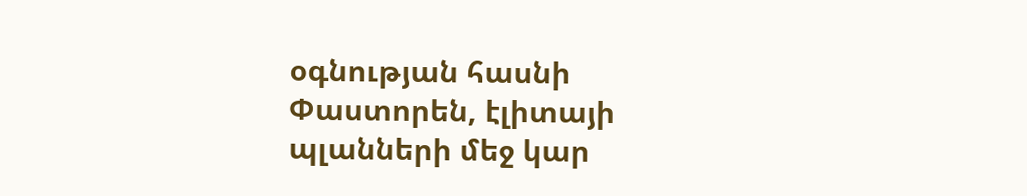օգնության հասնի Փաստորեն, էլիտայի պլանների մեջ կար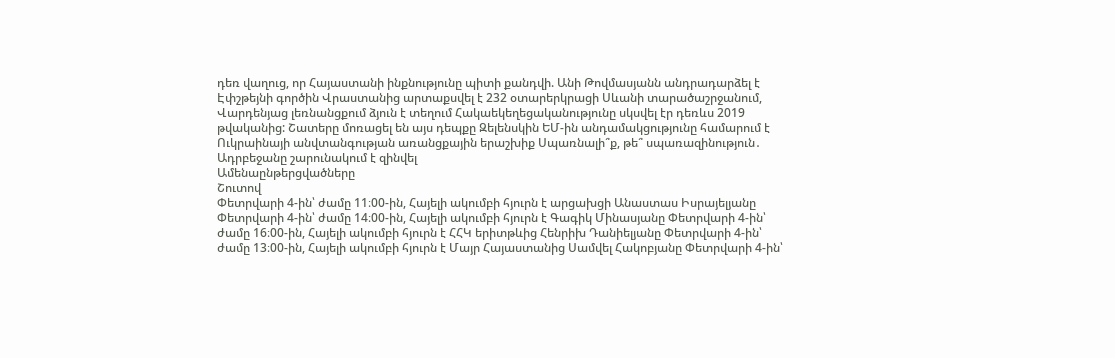դեռ վաղուց, որ Հայաստանի ինքնությունը պիտի քանդվի. Անի Թովմասյանն անդրադարձել է Էփշթեյնի գործին Վրաստանից արտաքսվել է 232 օտարերկրացի Սևանի տարածաշրջանում, Վարդենյաց լեռնանցքում ձյուն է տեղում Հակաեկեղեցականությունը սկսվել էր դեռևս 2019 թվականից: Շատերը մոռացել են այս դեպքը Զելենսկին ԵՄ-ին անդամակցությունը համարում է Ուկրաինայի անվտանգության առանցքային երաշխիք Սպառնալի՞ք, թե՞ սպառազինություն․ Ադրբեջանը շարունակում է զինվել
Ամենաընթերցվածները
Շուտով
Փետրվարի 4-ին՝ ժամը 11։00-ին, Հայելի ակումբի հյուրն է արցախցի Անաստաս Իսրայելյանը Փետրվարի 4-ին՝ ժամը 14։00-ին, Հայելի ակումբի հյուրն է Գագիկ Մինասյանը Փետրվարի 4-ին՝ ժամը 16։00-ին, Հայելի ակումբի հյուրն է ՀՀԿ երիտթևից Հենրիխ Դանիելյանը Փետրվարի 4-ին՝ ժամը 13։00-ին, Հայելի ակումբի հյուրն է Մայր Հայաստանից Սամվել Հակոբյանը Փետրվարի 4-ին՝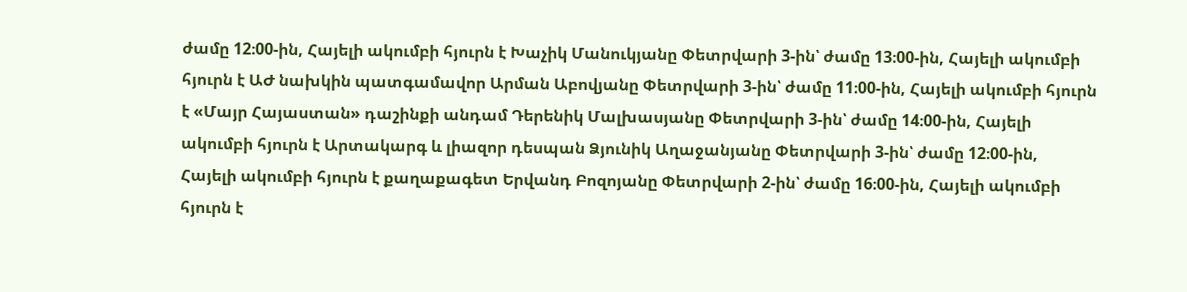ժամը 12։00-ին, Հայելի ակումբի հյուրն է Խաչիկ Մանուկյանը Փետրվարի 3-ին՝ ժամը 13։00-ին, Հայելի ակումբի հյուրն է ԱԺ նախկին պատգամավոր Արման Աբովյանը Փետրվարի 3-ին՝ ժամը 11։00-ին, Հայելի ակումբի հյուրն է «Մայր Հայաստան» դաշինքի անդամ Դերենիկ Մալխասյանը Փետրվարի 3-ին՝ ժամը 14։00-ին, Հայելի ակումբի հյուրն է Արտակարգ և լիազոր դեսպան Ձյունիկ Աղաջանյանը Փետրվարի 3-ին՝ ժամը 12։00-ին, Հայելի ակումբի հյուրն է քաղաքագետ Երվանդ Բոզոյանը Փետրվարի 2-ին՝ ժամը 16։00-ին, Հայելի ակումբի հյուրն է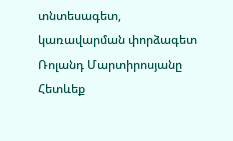տնտեսագետ, կառավարման փորձագետ Ռոլանդ Մարտիրոսյանը
Հետևեք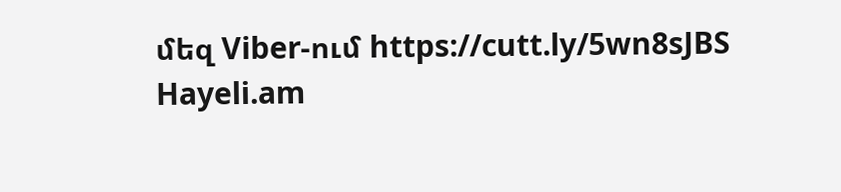մեզ Viber-ում https://cutt.ly/5wn8sJBS
Hayeli.am